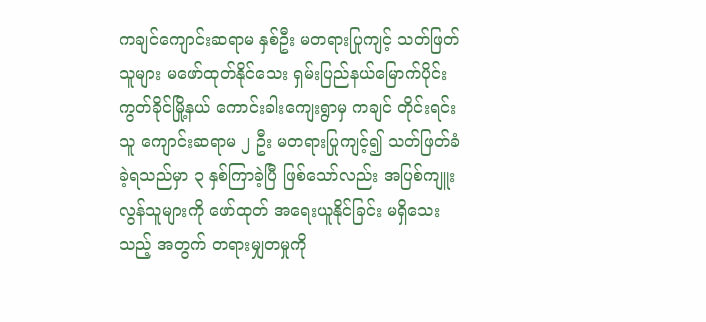ကချင်ကျောင်းဆရာမ နှစ်ဦး မတရားပြုကျင့် သတ်ဖြတ်သူများ မဖော်ထုတ်နိုင်သေး ရှမ်းပြည်နယ်မြောက်ပိုင်း ကွတ်ခိုင်မြို့နယ် ကောင်းခါးကျေးရွာမှ ကချင် တိုင်းရင်းသူ ကျောင်းဆရာမ ၂ ဦး မတရားပြုကျင့်၍ သတ်ဖြတ်ခံခဲ့ရသည်မှာ ၃ နှစ်ကြာခဲ့ပြီ ဖြစ်သော်လည်း အပြစ်ကျူးလွန်သူများကို ဖော်ထုတ် အရေးယူနိုင်ခြင်း မရှိသေးသည့် အတွက် တရားမျှတမှုကို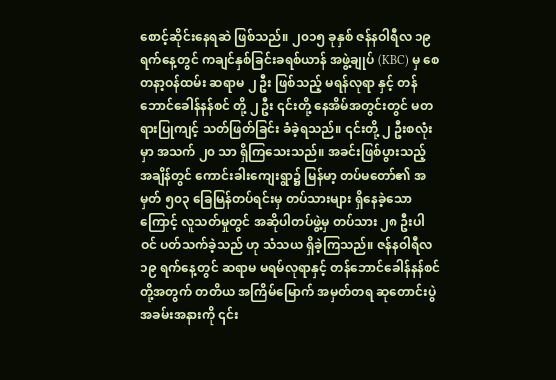စောင့်ဆိုင်းနေရဆဲ ဖြစ်သည်။ ၂၀၁၅ ခုနှစ် ဇန်နဝါရီလ ၁၉ ရက်နေ့တွင် ကချင်နှစ်ခြင်းခရစ်ယာန် အဖွဲ့ချုပ် (KBC) မှ စေတနာ့ဝန်ထမ်း ဆရာမ ၂ ဦး ဖြစ်သည့် မရန်လုရာ နှင့် တန်ဘောင်ခေါန်နန်စင် တို့ ၂ ဦး ၎င်းတို့ နေအိမ်အတွင်းတွင် မတရားပြုကျင့် သတ်ဖြတ်ခြင်း ခံခဲ့ရသည်။ ၎င်းတို့ ၂ ဦးစလုံးမှာ အသက် ၂၀ သာ ရှိကြသေးသည်။ အခင်းဖြစ်ပွားသည့် အချိန်တွင် ကောင်းခါးကျေးရွာ၌ မြန်မာ့ တပ်မတော်၏ အမှတ် ၅၀၃ ခြေမြန်တပ်ရင်းမှ တပ်သားများ ရှိနေခဲ့သောကြောင့် လူသတ်မှုတွင် အဆိုပါတပ်ဖွဲ့မှ တပ်သား ၂၈ ဦးပါဝင် ပတ်သက်ခဲ့သည် ဟု သံသယ ရှိခဲ့ကြသည်။ ဇန်နဝါရီလ ၁၉ ရက်နေ့တွင် ဆရာမ မရမ်လုရာနှင့် တန်ဘောင်ခေါန်နန်စင် တို့အတွက် တတိယ အကြိမ်မြောက် အမှတ်တရ ဆုတောင်းပွဲအခမ်းအနားကို ၎င်း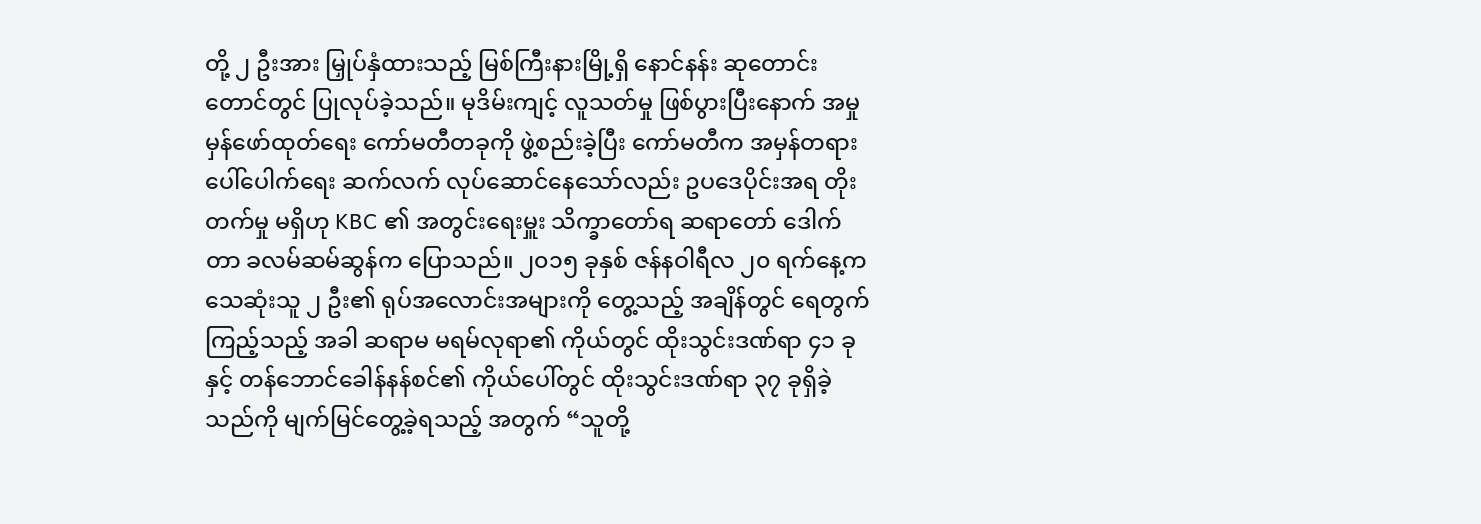တို့ ၂ ဦးအား မြှုပ်နှံထားသည့် မြစ်ကြီးနားမြို့ရှိ နောင်နန်း ဆုတောင်းတောင်တွင် ပြုလုပ်ခဲ့သည်။ မုဒိမ်းကျင့် လူသတ်မှု ဖြစ်ပွားပြီးနောက် အမှုမှန်ဖော်ထုတ်ရေး ကော်မတီတခုကို ဖွဲ့စည်းခဲ့ပြီး ကော်မတီက အမှန်တရား ပေါ်ပေါက်ရေး ဆက်လက် လုပ်ဆောင်နေသော်လည်း ဥပဒေပိုင်းအရ တိုးတက်မှု မရှိဟု KBC ၏ အတွင်းရေးမှူး သိက္ခာတော်ရ ဆရာတော် ဒေါက်တာ ခလမ်ဆမ်ဆွန်က ပြောသည်။ ၂၀၁၅ ခုနှစ် ဇန်နဝါရီလ ၂၀ ရက်နေ့က သေဆုံးသူ ၂ ဦး၏ ရုပ်အလောင်းအများကို တွေ့သည့် အချိန်တွင် ရေတွက် ကြည့်သည့် အခါ ဆရာမ မရမ်လုရာ၏ ကိုယ်တွင် ထိုးသွင်းဒဏ်ရာ ၄၁ ခုနှင့် တန်ဘောင်ခေါန်နန်စင်၏ ကိုယ်ပေါ်တွင် ထိုးသွင်းဒဏ်ရာ ၃၇ ခုရှိခဲ့သည်ကို မျက်မြင်တွေ့ခဲ့ရသည့် အတွက် “သူတို့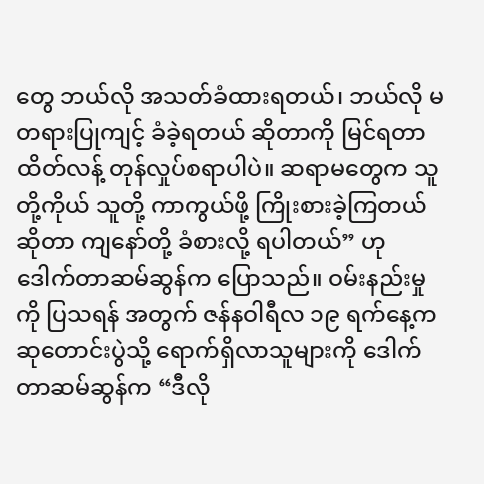တွေ ဘယ်လို အသတ်ခံထားရတယ်၊ ဘယ်လို မတရားပြုကျင့် ခံခဲ့ရတယ် ဆိုတာကို မြင်ရတာ ထိတ်လန့် တုန်လှုပ်စရာပါပဲ။ ဆရာမတွေက သူတို့ကိုယ် သူတို့ ကာကွယ်ဖို့ ကြိုးစားခဲ့ကြတယ် ဆိုတာ ကျနော်တို့ ခံစားလို့ ရပါတယ်” ဟု ဒေါက်တာဆမ်ဆွန်က ပြောသည်။ ဝမ်းနည်းမှုကို ပြသရန် အတွက် ဇန်နဝါရီလ ၁၉ ရက်နေ့က ဆုတောင်းပွဲသို့ ရောက်ရှိလာသူများကို ဒေါက်တာဆမ်ဆွန်က “ဒီလို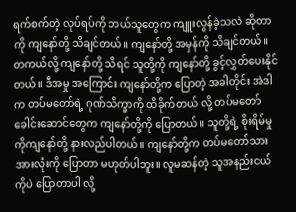ရက်စက်တဲ့ လုပ်ရပ်ကို ဘယ်သူတွေက ကျူးလွန်ခဲ့သလဲ ဆိုတာကို ကျနော်တို့ သိချင်တယ်။ ကျနော်တို့ အမှန်ကို သိချင်တယ်။ တကယ်လို့ ကျနော်တို့ သိရင် သူတို့ကို ကျနော်တို့ ခွင့်လွှတ်ပေးနိုင်တယ်။ ဒီအမှု အကြောင်း ကျနော်တို့က ပြောတဲ့ အခါတိုင်း အဲဒါက တပ်မတော်ရဲ့ ဂုဏ်သိက္ခာကို ထိခိုက်တယ် လို့ တပ်မတော် ခေါင်းဆောင်တွေက ကျနော်တို့ကို ပြောတယ်။ သူတို့ရဲ့ စိုးရိမ်မှုကိုကျနော်တို့ နားလည်ပါတယ်။ ကျနော်တို့က တပ်မတော်သား အားလုံးကို ပြောတာ မဟုတ်ပါဘူး။ လူမဆန်တဲ့ သူအနည်းငယ်ကိုပဲ ပြောတာပါ လို့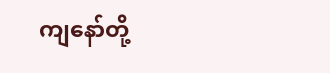ကျနော်တို့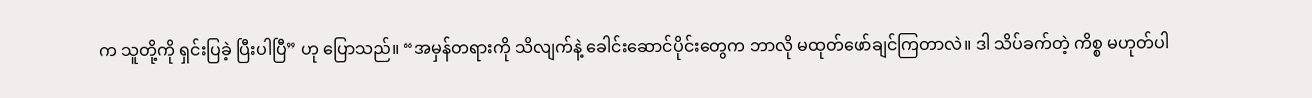က သူတို့ကို ရှင်းပြခဲ့ ပြီးပါပြီ” ဟု ပြောသည်။ “အမှန်တရားကို သိလျက်နဲ့ ခေါင်းဆောင်ပိုင်းတွေက ဘာလို မထုတ်ဖော်ချင်ကြတာလဲ။ ဒါ သိပ်ခက်တဲ့ ကိစ္စ မဟုတ်ပါ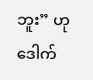ဘူး” ဟု ဒေါက်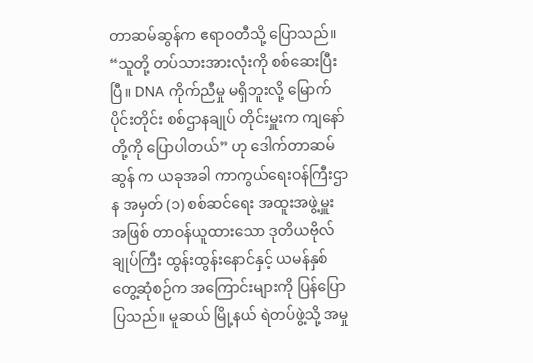တာဆမ်ဆွန်က ဧရာဝတီသို့ ပြောသည်။ “သူတို့ တပ်သားအားလုံးကို စစ်ဆေးပြီးပြီ။ DNA ကိုက်ညီမှု မရှိဘူးလို့ မြောက်ပိုင်းတိုင်း စစ်ဌာနချုပ် တိုင်းမှူးက ကျနော် တို့ကို ပြောပါတယ်” ဟု ဒေါက်တာဆမ်ဆွန် က ယခုအခါ ကာကွယ်ရေးဝန်ကြီးဌာန အမှတ် (၁) စစ်ဆင်ရေး အထူးအဖွဲ့မှူး အဖြစ် တာဝန်ယူထားသော ဒုတိယဗိုလ်ချုပ်ကြီး ထွန်းထွန်းနောင်နှင့် ယမန်နှစ် တွေ့ဆုံစဉ်က အကြောင်းများကို ပြန်ပြော ပြသည်။ မူဆယ် မြို့နယ် ရဲတပ်ဖွဲ့သို့ အမှု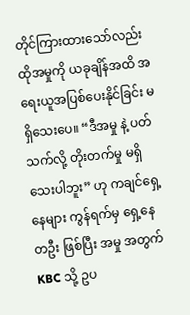တိုင်ကြားထားသော်လည်း ထိုအမှုကို ယခုချိန်အထိ အရေးယူအပြစ်ပေးနိုင်ခြင်း မရှိသေးပေ။ “ဒီအမှု နဲ့ ပတ်သက်လို့ တိုးတက်မှု မရှိသေးပါဘူး” ဟု ကချင်ရှေ့နေများ ကွန်ရက်မှ ရှေ့နေတဦး ဖြစ်ပြီး အမှု အတွက် KBC သို့ ဥပ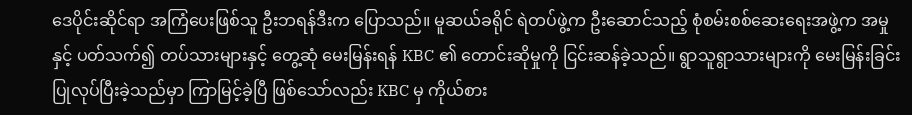ဒေပိုင်းဆိုင်ရာ အကြံပေးဖြစ်သူ ဦးဘရန်ဒီးက ပြောသည်။ မူဆယ်ခရိုင် ရဲတပ်ဖွဲ့က ဦးဆောင်သည့် စုံစမ်းစစ်ဆေးရေးအဖွဲ့က အမှုနှင့် ပတ်သက်၍ တပ်သားများနှင့် တွေ့ဆုံ မေးမြန်းရန် KBC ၏ တောင်းဆိုမှုကို ငြင်းဆန်ခဲ့သည်။ ရွာသူရွာသားများကို မေးမြန်းခြင်း ပြုလုပ်ပြီးခဲ့သည်မှာ ကြာမြင့်ခဲ့ပြီ ဖြစ်သော်လည်း KBC မှ ကိုယ်စား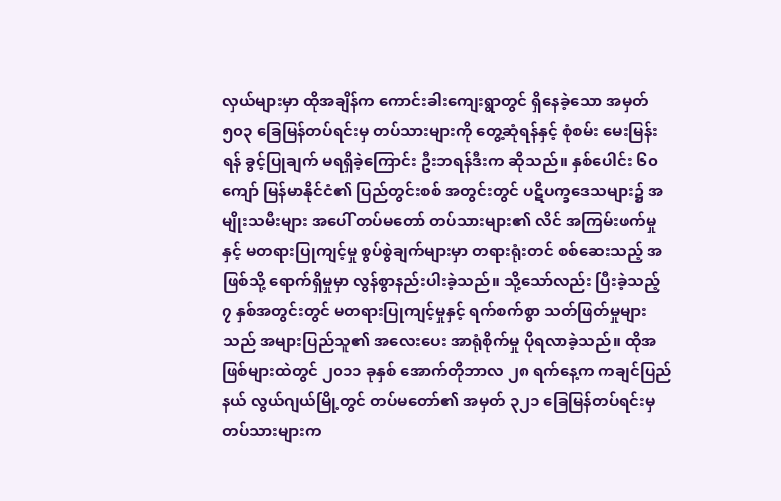လှယ်များမှာ ထိုအချိန်က ကောင်းခါးကျေးရွာတွင် ရှိနေခဲ့သော အမှတ် ၅၀၃ ခြေမြန်တပ်ရင်းမှ တပ်သားများကို တွေ့ဆုံရန်နှင့် စုံစမ်း မေးမြန်းရန် ခွင့်ပြုချက် မရရှိခဲ့ကြောင်း ဦးဘရန်ဒီးက ဆိုသည်။ နှစ်ပေါင်း ၆၀ ကျော် မြန်မာနိုင်ငံ၏ ပြည်တွင်းစစ် အတွင်းတွင် ပဋိပက္ခဒေသများ၌ အမျိုးသမီးများ အပေါ် တပ်မတော် တပ်သားများ၏ လိင် အကြမ်းဖက်မှုနှင့် မတရားပြုကျင့်မှု စွပ်စွဲချက်များမှာ တရားရုံးတင် စစ်ဆေးသည့် အဖြစ်သို့ ရောက်ရှိမှုမှာ လွန်စွာနည်းပါးခဲ့သည်။ သို့သော်လည်း ပြီးခဲ့သည့် ၇ နှစ်အတွင်းတွင် မတရားပြုကျင့်မှုနှင့် ရက်စက်စွာ သတ်ဖြတ်မှုများသည် အများပြည်သူ၏ အလေးပေး အာရုံစိုက်မှု ပိုရလာခဲ့သည်။ ထိုအဖြစ်များထဲတွင် ၂၀၁၁ ခုနှစ် အောက်တိုဘာလ ၂၈ ရက်နေ့က ကချင်ပြည်နယ် လွယ်ဂျယ်မြို့တွင် တပ်မတော်၏ အမှတ် ၃၂၁ ခြေမြန်တပ်ရင်းမှ တပ်သားများက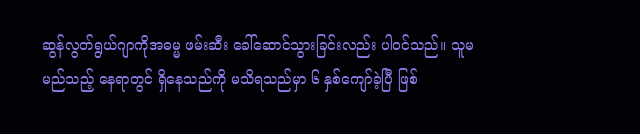ဆွန်လွတ်ရွယ်ဂျာကိုအဓမ္မ ဖမ်းဆီး ခေါ်ဆောင်သွားခြင်းလည်း ပါဝင်သည်။ သူမ မည်သည့် နေရာတွင် ရှိနေသည်ကို မသိရသည်မှာ ၆ နှစ်ကျော်ခဲ့ပြီ ဖြစ်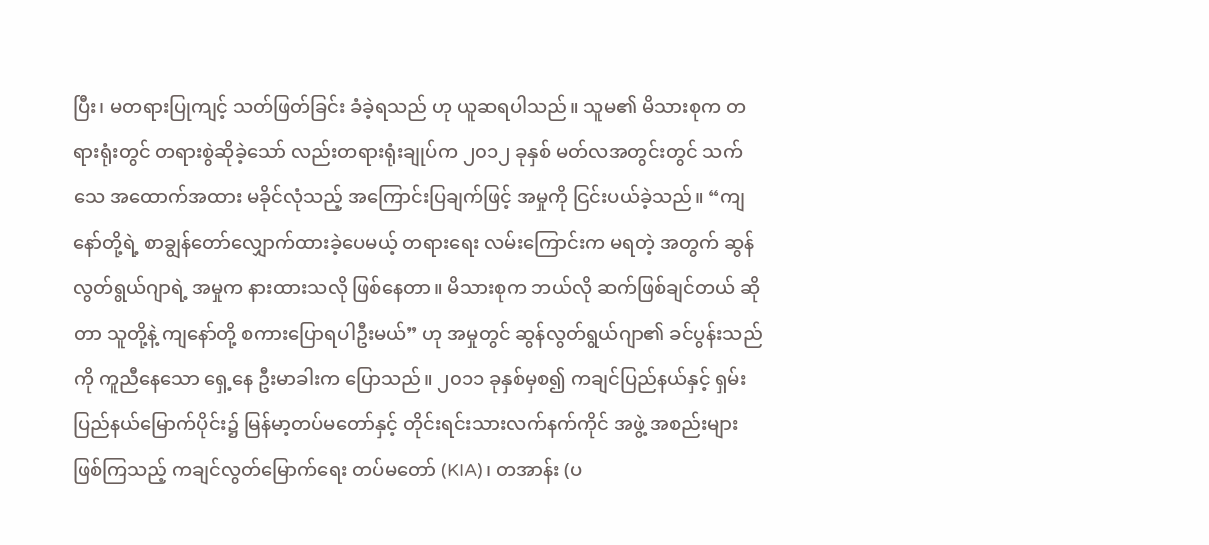ပြီး၊ မတရားပြုကျင့် သတ်ဖြတ်ခြင်း ခံခဲ့ရသည် ဟု ယူဆရပါသည်။ သူမ၏ မိသားစုက တရားရုံးတွင် တရားစွဲဆိုခဲ့သော် လည်းတရားရုံးချုပ်က ၂၀၁၂ ခုနှစ် မတ်လအတွင်းတွင် သက်သေ အထောက်အထား မခိုင်လုံသည့် အကြောင်းပြချက်ဖြင့် အမှုကို ငြင်းပယ်ခဲ့သည်။ “ကျနော်တို့ရဲ့ စာချွန်တော်လျှောက်ထားခဲ့ပေမယ့် တရားရေး လမ်းကြောင်းက မရတဲ့ အတွက် ဆွန်လွတ်ရွယ်ဂျာရဲ့ အမှုက နားထားသလို ဖြစ်နေတာ။ မိသားစုက ဘယ်လို ဆက်ဖြစ်ချင်တယ် ဆိုတာ သူတို့နဲ့ ကျနော်တို့ စကားပြောရပါဦးမယ်” ဟု အမှုတွင် ဆွန်လွတ်ရွယ်ဂျာ၏ ခင်ပွန်းသည်ကို ကူညီနေသော ရှေ့နေ ဦးမာခါးက ပြောသည်။ ၂၀၁၁ ခုနှစ်မှစ၍ ကချင်ပြည်နယ်နှင့် ရှမ်းပြည်နယ်မြောက်ပိုင်း၌ မြန်မာ့တပ်မတော်နှင့် တိုင်းရင်းသားလက်နက်ကိုင် အဖွဲ့ အစည်းများ ဖြစ်ကြသည့် ကချင်လွတ်မြောက်ရေး တပ်မတော် (KIA)၊ တအာန်း (ပ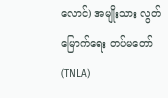လောင်) အမျိုးသား လွတ်မြောက်ရေး တပ်မတော် (TNLA)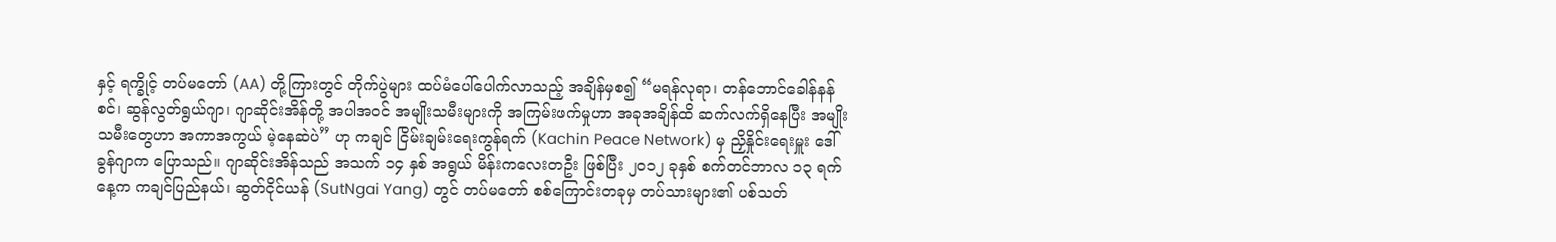နှင့် ရက္ခိုင့် တပ်မတော် (AA) တို့ကြားတွင် တိုက်ပွဲများ ထပ်မံပေါ်ပေါက်လာသည့် အချိန်မှစ၍ “မရန်လုရာ၊ တန်ဘောင်ခေါန်နန်စင်၊ ဆွန်လွတ်ရွယ်ဂျာ၊ ဂျာဆိုင်းအိန်တို့ အပါအဝင် အမျိုးသမီးများကို အကြမ်းဖက်မှုဟာ အခုအချိန်ထိ ဆက်လက်ရှိနေပြီး အမျိုးသမီးတွေဟာ အကာအကွယ် မဲ့နေဆဲပဲ” ဟု ကချင် ငြိမ်းချမ်းရေးကွန်ရက် (Kachin Peace Network) မှ ညှိနှိုင်းရေးမှူး ဒေါ်ခွန်ဂျာက ပြောသည်။ ဂျာဆိုင်းအိန်သည် အသက် ၁၄ နှစ် အရွယ် မိန်းကလေးတဦး ဖြစ်ပြီး ၂၀၁၂ ခုနှစ် စက်တင်ဘာလ ၁၃ ရက်နေ့က ကချင်ပြည်နယ်၊ ဆွတ်ငိုင်ယန် (SutNgai Yang) တွင် တပ်မတော် စစ်ကြောင်းတခုမှ တပ်သားများ၏ ပစ်သတ်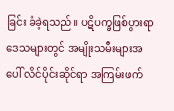ခြင်း ခံခဲ့ရသည်။ ပဋိပက္ခဖြစ်ပွားရာဒေသများတွင် အမျိုးသမီးများအပေါ် လိင်ပိုင်းဆိုင်ရာ အကြမ်းဖက်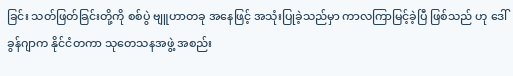ခြင်း သတ်ဖြတ်ခြင်းတို့ကို စစ်ပွဲ ဗျူဟာတခု အနေဖြင့် အသုံးပြုခဲ့သည်မှာ ကာလကြာမြင့်ခဲ့ပြီ ဖြစ်သည် ဟု ဒေါ်ခွန်ဂျာက နိုင်ငံတကာ သုတေသနအဖွဲ့ အစည်း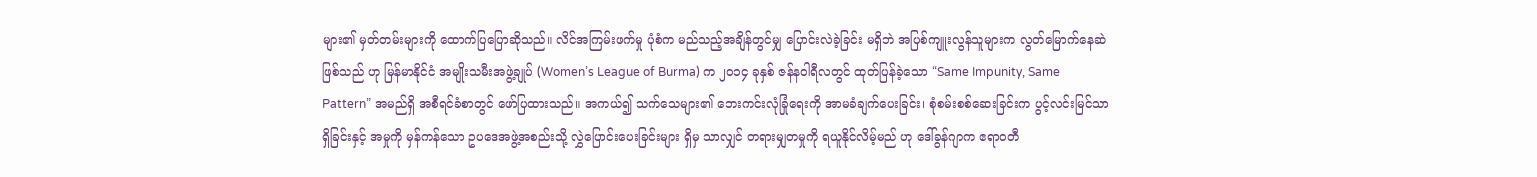များ၏ မှတ်တမ်းများကို ထောက်ပြပြောဆိုသည်။ လိင်အကြမ်းဖက်မှု ပုံစံက မည်သည့်အချိန်တွင်မျှ ပြောင်းလဲခဲ့ခြင်း မရှိဘဲ အပြစ်ကျူးလွန်သူများက လွတ်မြောက်နေဆဲ ဖြစ်သည် ဟု မြန်မာနိုင်ငံ အမျိုးသမီးအဖွဲ့ချုပ် (Women’s League of Burma) က ၂၀၁၄ ခုနှစ် ဇန်နဝါရီလတွင် ထုတ်ပြန်ခဲ့သော “Same Impunity, Same Pattern” အမည်ရှိ အစီရင်ခံစာတွင် ဖော်ပြထားသည်။ အကယ်၍ သက်သေများ၏ ဘေးကင်းလုံခြုံရေးကို အာမခံချက်ပေးခြင်း၊ စုံစမ်းစစ်ဆေးခြင်းက ပွင့်လင်းမြင်သာရှိခြင်းနှင့် အမှုကို မှန်ကန်သော ဥပဒေအဖွဲ့အစည်းသို့ လွှဲပြောင်းပေးခြင်းများ ရှိမှ သာလျှင် တရားမျှတမှုကို ရယူနိုင်လိမ့်မည် ဟု ဒေါ်ခွန်ဂျာက ဧရာဝတီ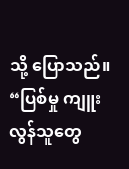သို့ ပြောသည်။ “ပြစ်မှု ကျူးလွန်သူတွေ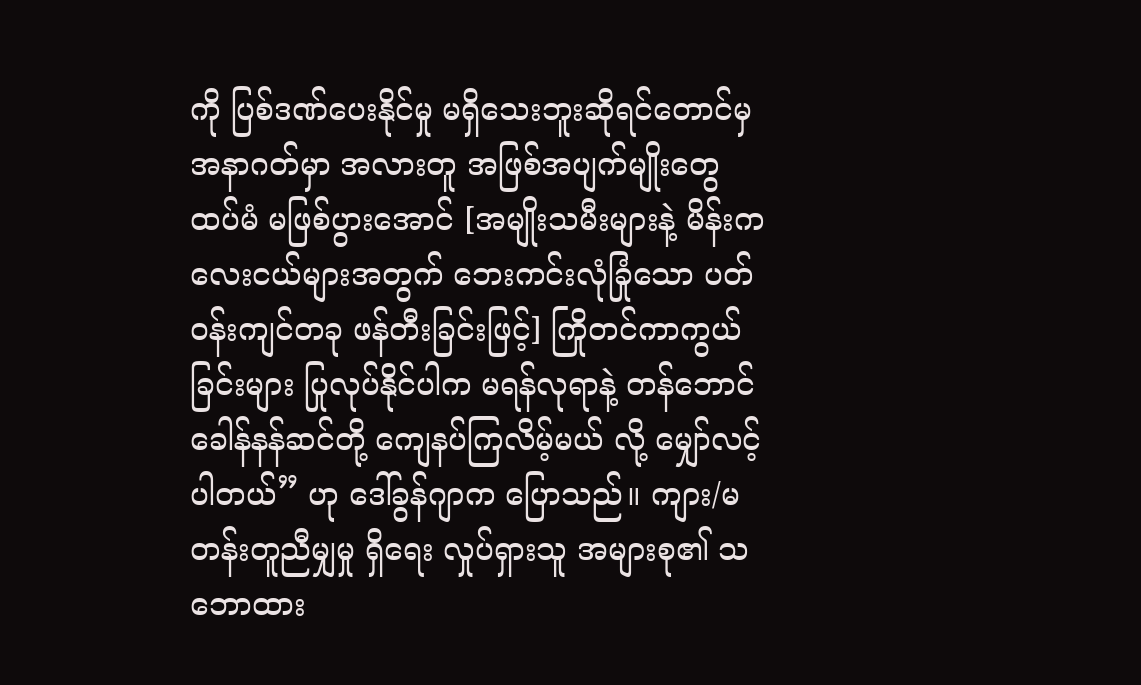ကို ပြစ်ဒဏ်ပေးနိုင်မှု မရှိသေးဘူးဆိုရင်တောင်မှ အနာဂတ်မှာ အလားတူ အဖြစ်အပျက်မျိုးတွေ ထပ်မံ မဖြစ်ပွားအောင် [အမျိုးသမီးများနဲ့ မိန်းကလေးငယ်များအတွက် ဘေးကင်းလုံခြုံသော ပတ်ဝန်းကျင်တခု ဖန်တီးခြင်းဖြင့်] ကြိုတင်ကာကွယ်ခြင်းများ ပြုလုပ်နိုင်ပါက မရန်လုရာနဲ့ တန်ဘောင်ခေါန်နန်ဆင်တို့ ကျေနပ်ကြလိမ့်မယ် လို့ မျှော်လင့်ပါတယ်” ဟု ဒေါ်ခွန်ဂျာက ပြောသည်။ ကျား/မ တန်းတူညီမျှမှု ရှိရေး လှုပ်ရှားသူ အများစု၏ သဘောထား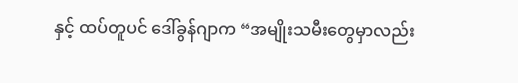နှင့် ထပ်တူပင် ဒေါ်ခွန်ဂျာက “အမျိုးသမီးတွေမှာလည်း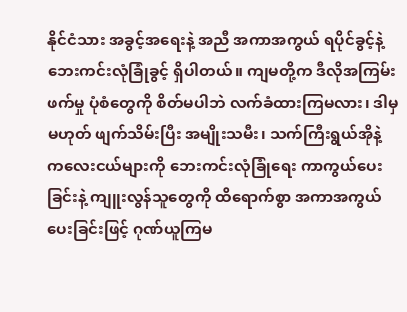နိုင်ငံသား အခွင့်အရေးနဲ့ အညီ အကာအကွယ် ရပိုင်ခွင့်နဲ့ ဘေးကင်းလုံခြုံခွင့် ရှိပါတယ်။ ကျမတို့က ဒီလိုအကြမ်းဖက်မှု ပုံစံတွေကို စိတ်မပါဘဲ လက်ခံထားကြမလား၊ ဒါမှမဟုတ် ဖျက်သိမ်းပြီး အမျိုးသမီး၊ သက်ကြီးရွယ်အိုနဲ့ ကလေးငယ်များကို ဘေးကင်းလုံခြုံရေး ကာကွယ်ပေးခြင်းနဲ့ ကျူးလွန်သူတွေကို ထိရောက်စွာ အကာအကွယ်ပေးခြင်းဖြင့် ဂုဏ်ယူကြမ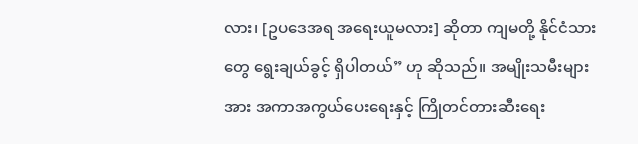လား၊ [ဥပဒေအရ အရေးယူမလား] ဆိုတာ ကျမတို့ နိုင်ငံသားတွေ ရွေးချယ်ခွင့် ရှိပါတယ်” ဟု ဆိုသည်။ အမျိုးသမီးများအား အကာအကွယ်ပေးရေးနှင့် ကြိုတင်တားဆီးရေး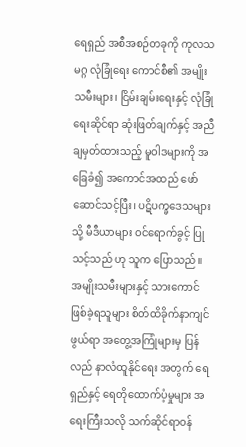ရေရှည် အစီအစဉ်တခုကို ကုလသမဂ္ဂ လုံခြုံရေး ကောင်စီ၏ အမျိုးသမီးများ၊ ငြိမ်းချမ်းရေးနှင့် လုံခြုံရေးဆိုင်ရာ ဆုံးဖြတ်ချက်နှင့် အညီချမှတ်ထားသည့် မူဝါဒများကို အခြေခံ၍ အကောင်အထည် ဖော်ဆောင်သင့်ပြီး၊ ပဋိပက္ခဒေသများသို့ မီဒီယာများ ဝင်ရောက်ခွင့် ပြုသင့်သည် ဟု သူက ပြောသည်။ အမျိုးသမီးများနှင့် သားကောင်ဖြစ်ခဲ့ရသူများ စိတ်ထိခိုက်နာကျင်ဖွယ်ရာ အတွေ့အကြုံများမှ ပြန်လည် နာလံထူနိုင်ရေး အတွက် ရေရှည်နှင့် ရေတိုထောက်ပံ့မှုများ အရေးကြီးသလို သက်ဆိုင်ရာဝန်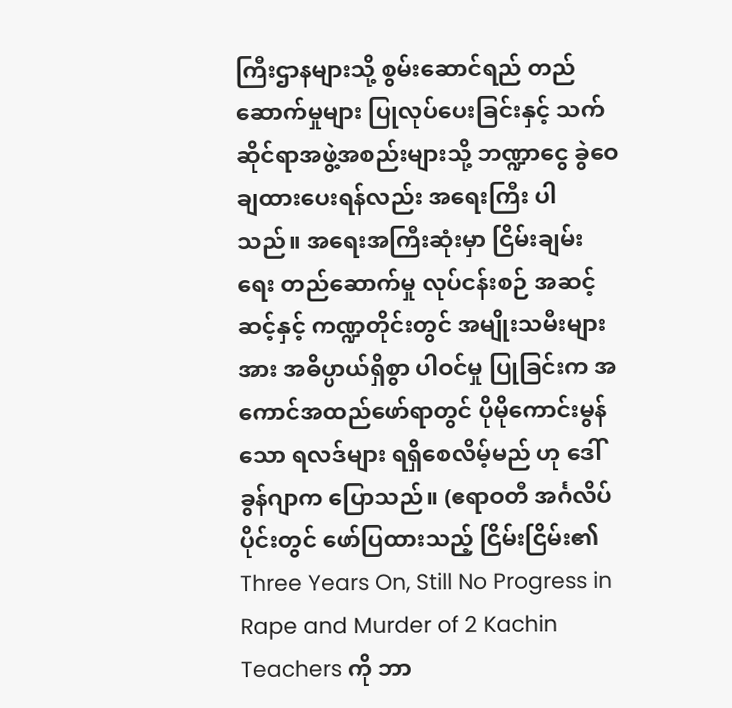ကြီးဌာနများသို့ စွမ်းဆောင်ရည် တည်ဆောက်မှုများ ပြုလုပ်ပေးခြင်းနှင့် သက်ဆိုင်ရာအဖွဲ့အစည်းများသို့ ဘဏ္ဍာငွေ ခွဲဝေချထားပေးရန်လည်း အရေးကြီး ပါသည်။ အရေးအကြီးဆုံးမှာ ငြိမ်းချမ်းရေး တည်ဆောက်မှု လုပ်ငန်းစဉ် အဆင့်ဆင့်နှင့် ကဏ္ဍတိုင်းတွင် အမျိုးသမီးများအား အဓိပ္ပာယ်ရှိစွာ ပါဝင်မှု ပြုခြင်းက အကောင်အထည်ဖော်ရာတွင် ပိုမိုကောင်းမွန်သော ရလဒ်များ ရရှိစေလိမ့်မည် ဟု ဒေါ်ခွန်ဂျာက ပြောသည်။ (ဧရာဝတီ အင်္ဂလိပ်ပိုင်းတွင် ဖော်ပြထားသည့် ငြိမ်းငြိမ်း၏ Three Years On, Still No Progress in Rape and Murder of 2 Kachin Teachers ကို ဘာ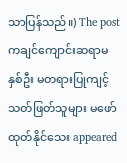သာပြန်သည်။) The post ကချင်ကျောင်းဆရာမ နှစ်ဦး မတရားပြုကျင့် သတ်ဖြတ်သူများ မဖော်ထုတ်နိုင်သေး appeared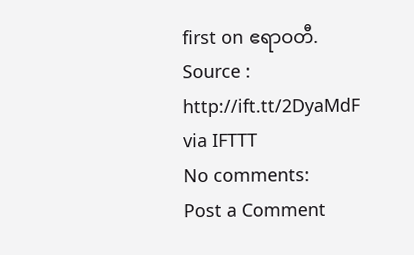first on ဧရာဝတီ.
Source : http://ift.tt/2DyaMdF
via IFTTT
No comments:
Post a Comment